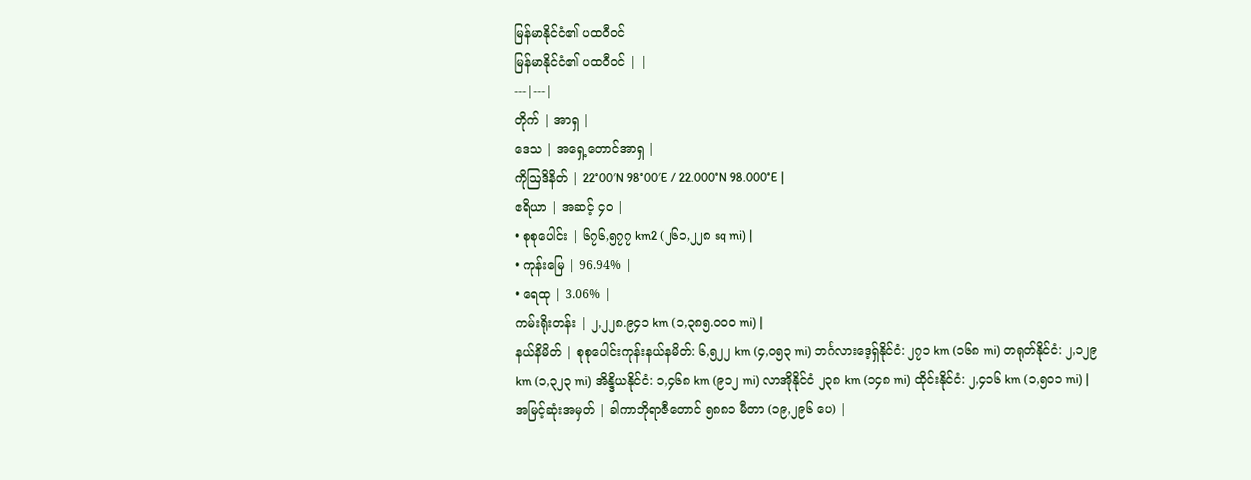မြန်မာနိုင်ငံ၏ ပထဝီဝင်
မြန်မာနိုင်ငံ၏ ပထဝီဝင် | |
---|---|
တိုက် | အာရှ |
ဒေသ | အရှေ့တောင်အာရှ |
ကိုဩဒိနိတ် | 22°00′N 98°00′E / 22.000°N 98.000°E |
ဧရိယာ | အဆင့် ၄၀ |
• စုစုပေါင်း | ၆၇၆,၅၇၇ km2 (၂၆၁,၂၂၈ sq mi) |
• ကုန်းမြေ | 96.94% |
• ရေထု | 3.06% |
ကမ်းရိုးတန်း | ၂,၂၂၈.၉၄၁ km (၁,၃၈၅.၀၀၀ mi) |
နယ်နိမိတ် | စုစုပေါင်းကုန်းနယ်နမိတ်: ၆,၅၂၂ km (၄,၀၅၃ mi) ဘင်္ဂလားဒေ့ရှ်နိုင်ငံ: ၂၇၁ km (၁၆၈ mi) တရုတ်နိုင်ငံ: ၂,၁၂၉ km (၁,၃၂၃ mi) အိန္ဒိယနိုင်ငံ: ၁,၄၆၈ km (၉၁၂ mi) လာအိုနိုင်ငံ ၂၃၈ km (၁၄၈ mi) ထိုင်းနိုင်ငံ: ၂,၄၁၆ km (၁,၅၀၁ mi) |
အမြင့်ဆုံးအမှတ် | ခါကာဘိုရာဇီတောင် ၅၈၈၁ မီတာ (၁၉,၂၉၆ ပေ) |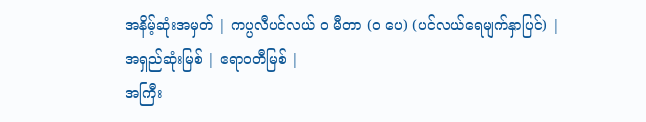အနိမ့်ဆုံးအမှတ် | ကပ္ပလီပင်လယ် ၀ မီတာ (၀ ပေ) (ပင်လယ်ရေမျက်နှာပြင်) |
အရှည်ဆုံးမြစ် | ဧရာဝတီမြစ် |
အကြီး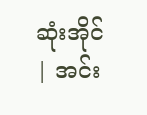ဆုံးအိုင် | အင်း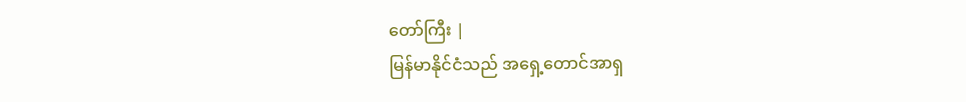တော်ကြီး |
မြန်မာနိုင်ငံသည် အရှေ့တောင်အာရှ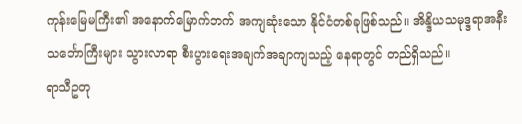ကုန်းမြေမကြီး၏ အနောက်မြောက်ဘက် အကျဆုံးသော နိုင်ငံတစ်ခုဖြစ်သည်။ အိန္ဒိယသမုဒ္ဒရာအနီး သင်္ဘောကြီးများ သွားလာရာ စီးပွားရေးအချက်အချာကျသည့် နေရာတွင် တည်ရှိသည်။
ရာသီဥတု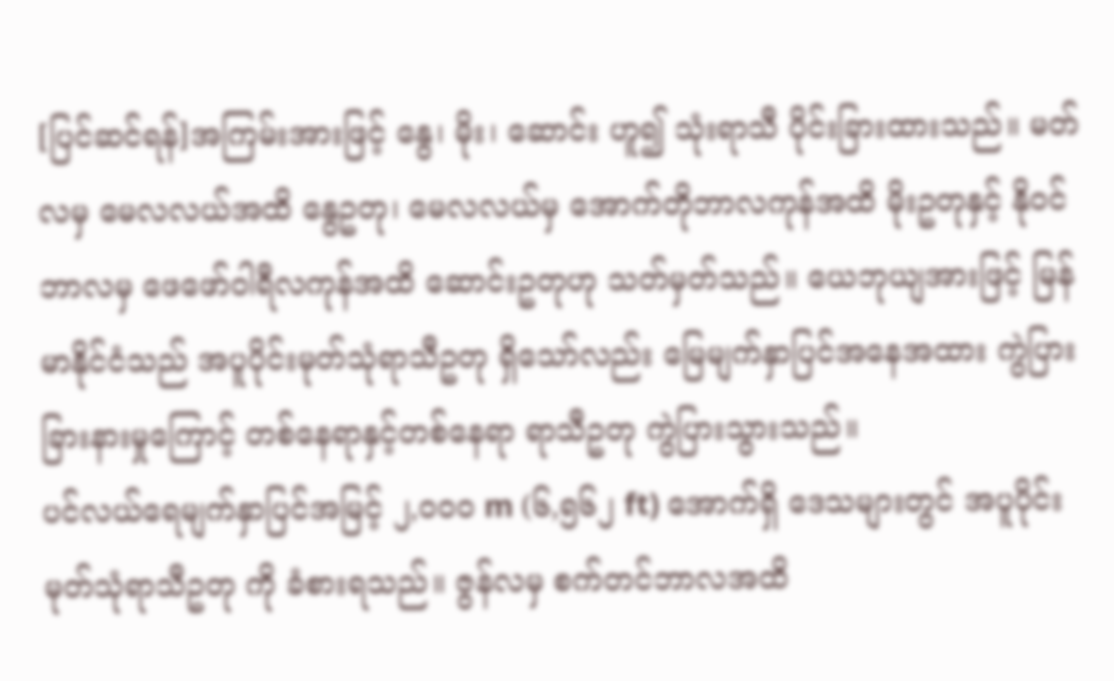[ပြင်ဆင်ရန်]အကြမ်းအားဖြင့် နွေ၊ မိုး၊ ဆောင်း ဟူ၍ သုံးရာသီ ပိုင်းခြားထားသည်။ မတ်လမှ မေလလယ်အထိ နွေဥတု၊ မေလလယ်မှ အောက်တိုဘာလကုန်အထိ မိုးဥတုနှင့် နိုဝင်ဘာလမှ ဖေဖော်ဝါရီလကုန်အထိ ဆောင်းဥတုဟု သတ်မှတ်သည်။ ယေဘုယျအားဖြင့် မြန်မာနိုင်ငံသည် အပူပိုင်းမုတ်သုံရာသီဥတု ရှိသော်လည်း မြေမျက်နှာပြင်အနေအထား ကွဲပြားခြားနားမှုကြောင့် တစ်နေရာနှင့်တစ်နေရာ ရာသီဥတု ကွဲပြားသွားသည်။
ပင်လယ်ရေမျက်နှာပြင်အမြင့် ၂,၀၀၀ m (၆,၅၆၂ ft) အောက်ရှိ ဒေသများတွင် အပူပိုင်း မုတ်သုံရာသီဥတု ကို ခံစားရသည်။ ဇွန်လမှ စက်တင်ဘာလအထိ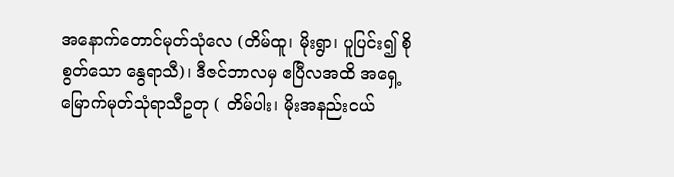အနောက်တောင်မုတ်သုံလေ (တိမ်ထူ၊ မိုးရွာ၊ ပူပြင်း၍ စိုစွတ်သော နွေရာသီ)၊ ဒီဇင်ဘာလမှ ဧပြီလအထိ အရှေ့မြောက်မုတ်သုံရာသီဥတု ( တိမ်ပါး၊ မိုးအနည်းငယ်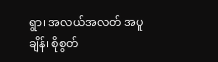ရွာ၊ အလယ်အလတ် အပူချိန်၊ စိုစွတ်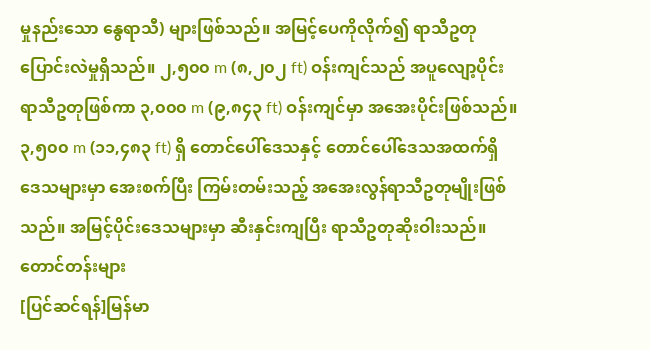မှုနည်းသော နွေရာသီ) များဖြစ်သည်။ အမြင့်ပေကိုလိုက်၍ ရာသီဥတု ပြောင်းလဲမှုရှိသည်။ ၂,၅၀၀ m (၈,၂၀၂ ft) ဝန်းကျင်သည် အပူလျော့ပိုင်းရာသီဥတုဖြစ်ကာ ၃,၀၀၀ m (၉,၈၄၃ ft) ဝန်းကျင်မှာ အအေးပိုင်းဖြစ်သည်။ ၃,၅၀၀ m (၁၁,၄၈၃ ft) ရှိ တောင်ပေါ်ဒေသနှင့် တောင်ပေါ်ဒေသအထက်ရှိ ဒေသများမှာ အေးစက်ပြီး ကြမ်းတမ်းသည့် အအေးလွန်ရာသီဥတုမျိုးဖြစ်သည်။ အမြင့်ပိုင်းဒေသများမှာ ဆီးနှင်းကျပြီး ရာသီဥတုဆိုးဝါးသည်။
တောင်တန်းများ
[ပြင်ဆင်ရန်]မြန်မာ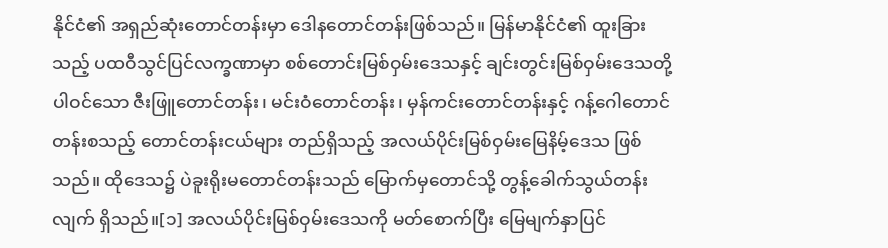နိုင်ငံ၏ အရှည်ဆုံးတောင်တန်းမှာ ဒေါနတောင်တန်းဖြစ်သည်။ မြန်မာနိုင်ငံ၏ ထူးခြားသည့် ပထဝီသွင်ပြင်လက္ခဏာမှာ စစ်တောင်းမြစ်ဝှမ်းဒေသနှင့် ချင်းတွင်းမြစ်ဝှမ်းဒေသတို့ ပါဝင်သော ဇီးဖြူတောင်တန်း၊ မင်းဝံတောင်တန်း၊ မှန်ကင်းတောင်တန်းနှင့် ဂန့်ဂေါတောင်တန်းစသည့် တောင်တန်းငယ်များ တည်ရှိသည့် အလယ်ပိုင်းမြစ်ဝှမ်းမြေနိမ့်ဒေသ ဖြစ်သည်။ ထိုဒေသ၌ ပဲခူးရိုးမတောင်တန်းသည် မြောက်မှတောင်သို့ တွန့်ခေါက်သွယ်တန်းလျက် ရှိသည်။[၁] အလယ်ပိုင်းမြစ်ဝှမ်းဒေသကို မတ်စောက်ပြီး မြေမျက်နှာပြင်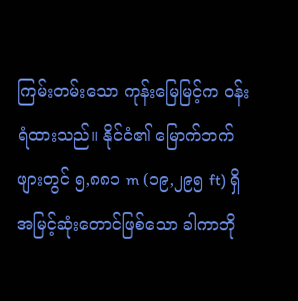ကြမ်းတမ်းသော ကုန်းမြေမြင့်က ဝန်းရံထားသည်။ နိုင်ငံ၏ မြောက်ဘက်ဖျားတွင် ၅,၈၈၁ m (၁၉,၂၉၅ ft) ရှိ အမြင့်ဆုံးတောင်ဖြစ်သော ခါကာဘို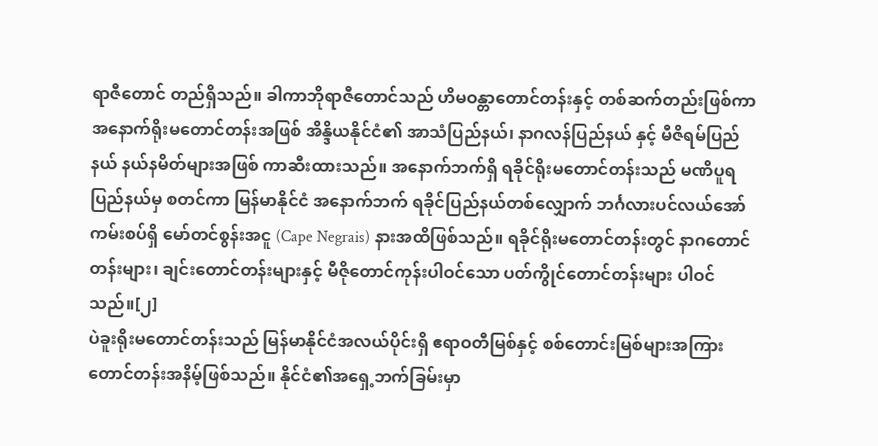ရာဇီတောင် တည်ရှိသည်။ ခါကာဘိုရာဇီတောင်သည် ဟိမဝန္တာတောင်တန်းနှင့် တစ်ဆက်တည်းဖြစ်ကာ အနောက်ရိုးမတောင်တန်းအဖြစ် အိန္ဒိယနိုင်ငံ၏ အာသံပြည်နယ်၊ နာဂလန်ပြည်နယ် နှင့် မီဇိရမ်ပြည်နယ် နယ်နမိတ်များအဖြစ် ကာဆီးထားသည်။ အနောက်ဘက်ရှိ ရခိုင်ရိုးမတောင်တန်းသည် မဏိပူရပြည်နယ်မှ စတင်ကာ မြန်မာနိုင်ငံ အနောက်ဘက် ရခိုင်ပြည်နယ်တစ်လျှောက် ဘင်္ဂလားပင်လယ်အော်ကမ်းစပ်ရှိ မော်တင်စွန်းအငူ (Cape Negrais) နားအထိဖြစ်သည်။ ရခိုင်ရိုးမတောင်တန်းတွင် နာဂတောင်တန်းများ၊ ချင်းတောင်တန်းများနှင့် မီဇိုတောင်ကုန်းပါဝင်သော ပတ်ကွိုင်တောင်တန်းများ ပါဝင်သည်။[၂]
ပဲခူးရိုးမတောင်တန်းသည် မြန်မာနိုင်ငံအလယ်ပိုင်းရှိ ဧရာဝတီမြစ်နှင့် စစ်တောင်းမြစ်များအကြား တောင်တန်းအနိမ့်ဖြစ်သည်။ နိုင်ငံ၏အရှေ့ဘက်ခြမ်းမှာ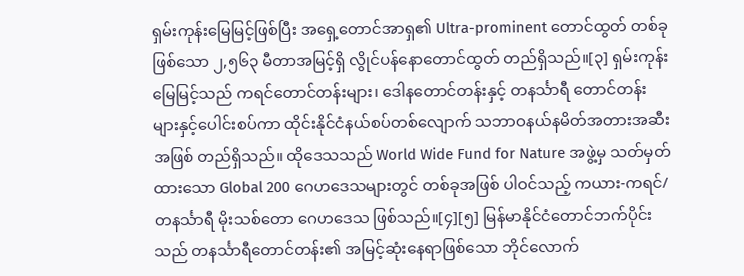ရှမ်းကုန်းမြေမြင့်ဖြစ်ပြီး အရှေ့တောင်အာရှ၏ Ultra-prominent တောင်ထွတ် တစ်ခုဖြစ်သော ၂,၅၆၃ မီတာအမြင့်ရှိ လွိုင်ပန်နောတောင်ထွတ် တည်ရှိသည်။[၃] ရှမ်းကုန်းမြေမြင့်သည် ကရင်တောင်တန်းများ၊ ဒေါနတောင်တန်းနှင့် တနင်္သာရီ တောင်တန်းများနှင့်ပေါင်းစပ်ကာ ထိုင်းနိုင်ငံနယ်စပ်တစ်လျောက် သဘာဝနယ်နမိတ်အတားအဆီးအဖြစ် တည်ရှိသည်။ ထိုဒေသသည် World Wide Fund for Nature အဖွဲ့မှ သတ်မှတ်ထားသော Global 200 ဂေဟဒေသများတွင် တစ်ခုအဖြစ် ပါဝင်သည့် ကယား-ကရင်/တနင်္သာရီ မိုးသစ်တော ဂေဟဒေသ ဖြစ်သည်။[၄][၅] မြန်မာနိုင်ငံတောင်ဘက်ပိုင်းသည် တနင်္သာရီတောင်တန်း၏ အမြင့်ဆုံးနေရာဖြစ်သော ဘိုင်လောက်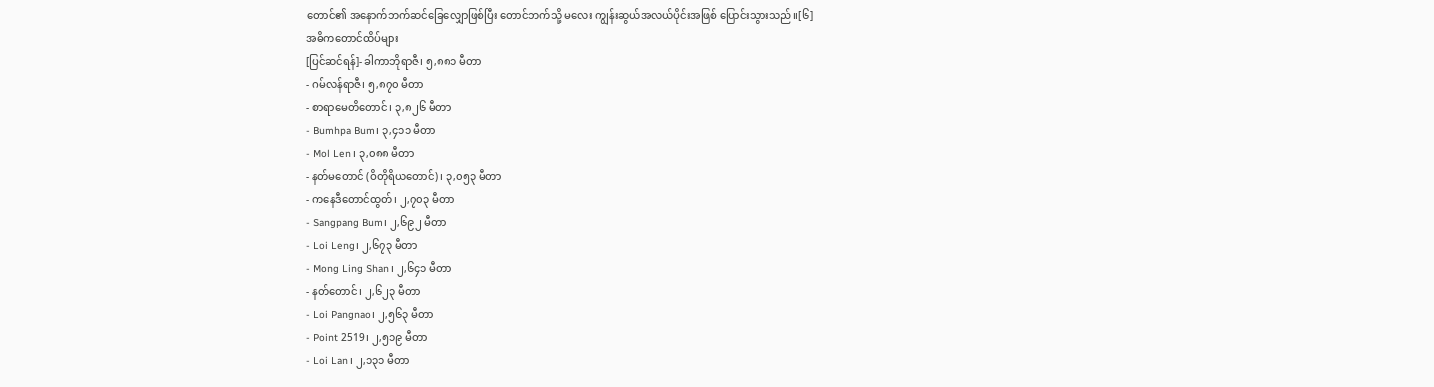တောင်၏ အနောက်ဘက်ဆင်ခြေလျှောဖြစ်ပြီး တောင်ဘက်သို့ မလေး ကျွန်းဆွယ်အလယ်ပိုင်းအဖြစ် ပြောင်းသွားသည်။[၆]
အဓိကတောင်ထိပ်များ
[ပြင်ဆင်ရန်]- ခါကာဘိုရာဇီ၊ ၅,၈၈၁ မီတာ
- ဂမ်လန်ရာဇီ၊ ၅,၈၇၀ မီတာ
- စာရာမေတိတောင်၊ ၃,၈၂၆ မီတာ
- Bumhpa Bum၊ ၃,၄၁၁ မီတာ
- Mol Len၊ ၃,၀၈၈ မီတာ
- နတ်မတောင် (ဝိတိုရိယတောင်)၊ ၃,၀၅၃ မီတာ
- ကနေဒီတောင်ထွတ်၊ ၂,၇၀၃ မီတာ
- Sangpang Bum၊ ၂,၆၉၂ မီတာ
- Loi Leng၊ ၂,၆၇၃ မီတာ
- Mong Ling Shan၊ ၂,၆၄၁ မီတာ
- နတ်တောင်၊ ၂,၆၂၃ မီတာ
- Loi Pangnao၊ ၂,၅၆၃ မီတာ
- Point 2519၊ ၂,၅၁၉ မီတာ
- Loi Lan၊ ၂,၁၃၁ မီတာ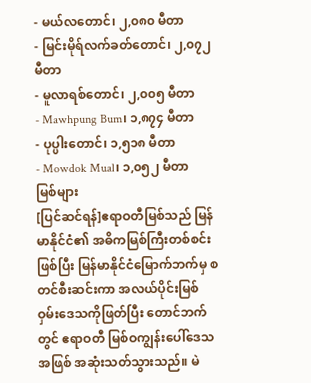- မယ်လတောင်၊ ၂,၀၈၀ မီတာ
- မြင်းမိုရ်လက်ခတ်တောင်၊ ၂,၀၇၂ မီတာ
- မူလာရစ်တောင်၊ ၂,၀၀၅ မီတာ
- Mawhpung Bum၊ ၁,၈၇၄ မီတာ
- ပုပ္ပါးတောင်၊ ၁,၅၁၈ မီတာ
- Mowdok Mual၊ ၁,၀၅၂ မီတာ
မြစ်များ
[ပြင်ဆင်ရန်]ဧရာဝတီမြစ်သည် မြန်မာနိုင်ငံ၏ အဓိကမြစ်ကြီးတစ်စင်းဖြစ်ပြီး မြန်မာနိုင်ငံမြောက်ဘက်မှ စတင်စီးဆင်းကာ အလယ်ပိုင်းမြစ်ဝှမ်းဒေသကိုဖြတ်ပြီး တောင်ဘက်တွင် ဧရာဝတီ မြစ်ဝကျွန်းပေါ်ဒေသအဖြစ် အဆုံးသတ်သွားသည်။ မဲ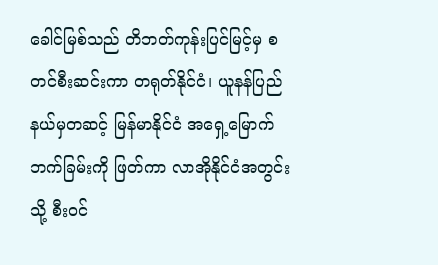ခေါင်မြစ်သည် တိဘတ်ကုန်းပြင်မြင့်မှ စတင်စီးဆင်းကာ တရုတ်နိုင်ငံ၊ ယူနန်ပြည်နယ်မှတဆင့် မြန်မာနိုင်ငံ အရှေ့မြောက်ဘက်ခြမ်းကို ဖြတ်ကာ လာအိုနိုင်ငံအတွင်းသို့ စီးဝင်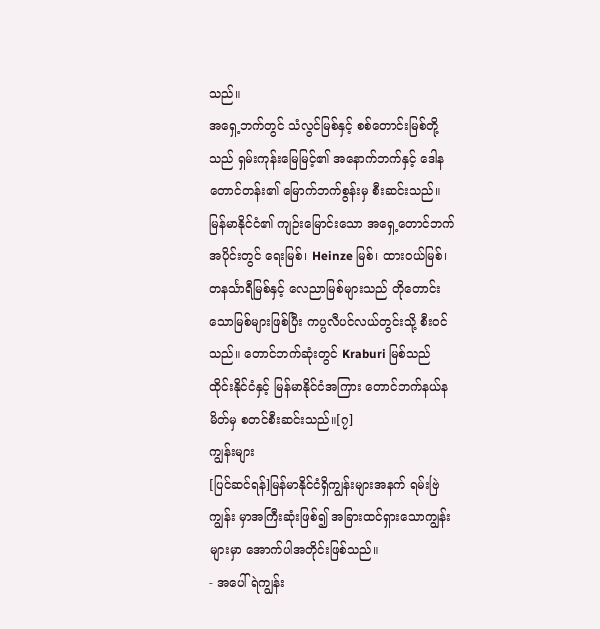သည်။
အရှေ့ဘက်တွင် သံလွင်မြစ်နှင့် စစ်တောင်းမြစ်တို့သည် ရှမ်းကုန်းမြေမြင့်၏ အနောက်ဘက်နှင့် ဒေါနတောင်တန်း၏ မြောက်ဘက်စွန်းမှ စီးဆင်းသည်။ မြန်မာနိုင်ငံ၏ ကျဉ်းမြောင်းသော အရှေ့တောင်ဘက်အပိုင်းတွင် ရေးမြစ်၊ Heinze မြစ်၊ ထားဝယ်မြစ်၊ တနင်္သာရီမြစ်နှင့် လေညာမြစ်များသည် တိုတောင်းသောမြစ်များဖြစ်ပြီး ကပ္ပလီပင်လယ်တွင်းသို့ စီးဝင်သည်။ တောင်ဘက်ဆုံးတွင် Kraburi မြစ်သည် ထိုင်းနိုင်ငံနှင့် မြန်မာနိုင်ငံအကြား တောင်ဘက်နယ်နမိတ်မှ စတင်စီးဆင်းသည်။[၇]
ကျွန်းများ
[ပြင်ဆင်ရန်]မြန်မာနိုင်ငံရှိကျွန်းများအနက် ရမ်းဗြဲကျွန်း မှာအကြီးဆုံးဖြစ်၍ အခြားထင်ရှားသောကျွန်းများမှာ အောက်ပါအတိုင်းဖြစ်သည်။
- အပေါ်ရဲကျွန်း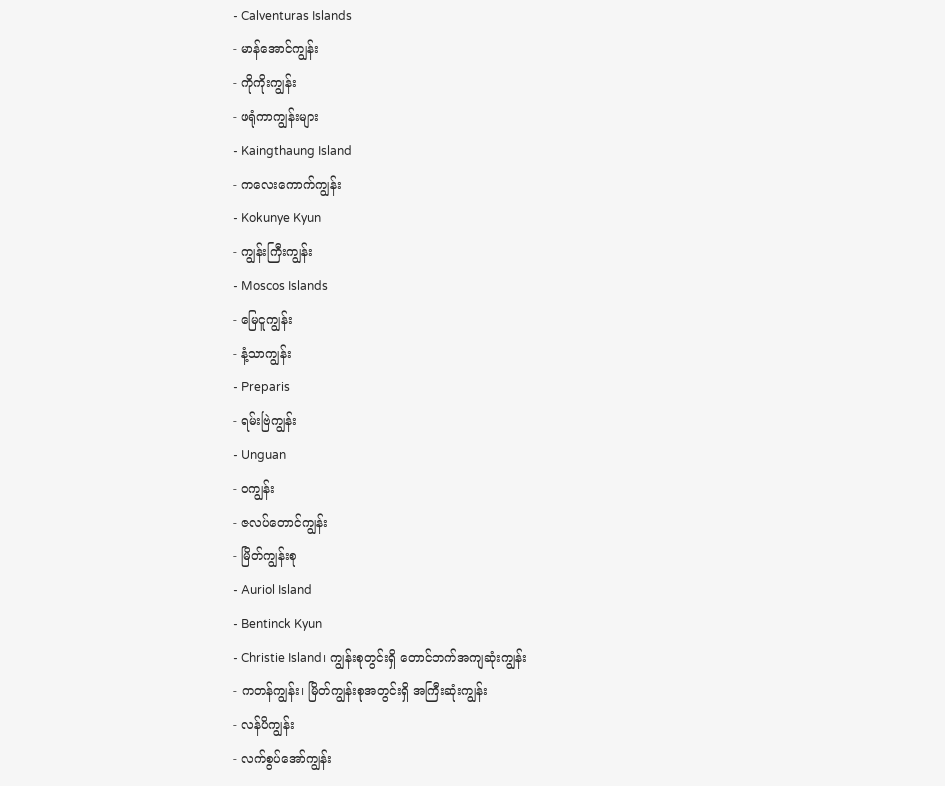- Calventuras Islands
- မာန်အောင်ကျွန်း
- ကိုကိုးကျွန်း
- ဖရုံကာကျွန်းများ
- Kaingthaung Island
- ကလေးကောက်ကျွန်း
- Kokunye Kyun
- ကျွန်းကြီးကျွန်း
- Moscos Islands
- မြေငူကျွန်း
- နံ့သာကျွန်း
- Preparis
- ရမ်းဗြဲကျွန်း
- Unguan
- ဝကျွန်း
- ဇလပ်တောင်ကျွန်း
- မြိတ်ကျွန်းစု
- Auriol Island
- Bentinck Kyun
- Christie Island၊ ကျွန်းစုတွင်းရှိ တောင်ဘက်အကျဆုံးကျွန်း
- ကတန်ကျွန်း၊ မြိတ်ကျွန်းစုအတွင်းရှိ အကြီးဆုံးကျွန်း
- လန်ပိကျွန်း
- လက်စွပ်အော်ကျွန်း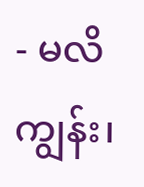- မလိကျွန်း၊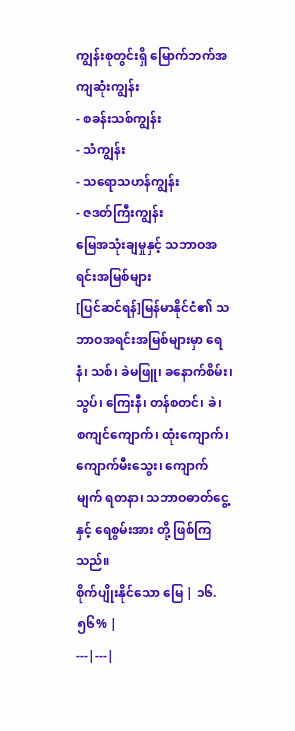ကျွန်းစုတွင်းရှိ မြောက်ဘက်အကျဆုံးကျွန်း
- စခန်းသစ်ကျွန်း
- သံကျွန်း
- သရောသဟန်ကျွန်း
- ဇဒတ်ကြီးကျွန်း
မြေအသုံးချမှုနှင့် သဘာဝအရင်းအမြစ်များ
[ပြင်ဆင်ရန်]မြန်မာနိုင်ငံ၏ သဘာဝအရင်းအမြစ်များမှာ ရေနံ၊ သစ်၊ ခဲမဖြူ၊ ခနောက်စိမ်း၊ သွပ်၊ ကြေးနီ၊ တန်စတင်၊ ခဲ၊ စကျင်ကျောက်၊ ထုံးကျောက်၊ ကျောက်မီးသွေး၊ ကျောက်မျက် ရတနာ၊ သဘာဝဓာတ်ငွေ့နှင့် ရေစွမ်းအား တို့ ဖြစ်ကြသည်။
စိုက်ပျိုးနိုင်သော မြေ | ၁၆.၅၆% |
---|---|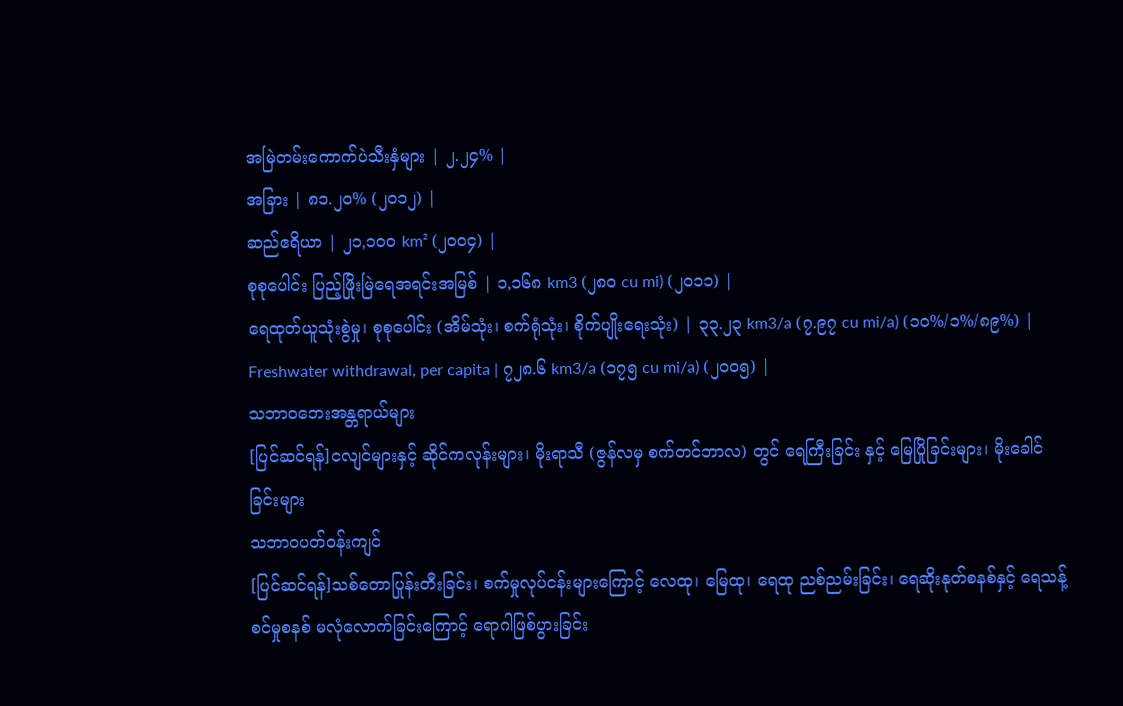အမြဲတမ်းကောက်ပဲသီးနှံများ | ၂.၂၄% |
အခြား | ၈၁.၂၀% (၂၀၁၂) |
ဆည်ဧရိယာ | ၂၁,၁၀၀ km² (၂၀၀၄) |
စုစုပေါင်း ပြည့်ဖြိုးမြဲရေအရင်းအမြစ် | ၁,၁၆၈ km3 (၂၈၀ cu mi) (၂၀၁၁) |
ရေထုတ်ယူသုံးစွဲမှု၊ စုစုပေါင်း (အိမ်သုံး၊ စက်ရုံသုံး၊ စိုက်ပျိုးရေးသုံး) | ၃၃.၂၃ km3/a (၇.၉၇ cu mi/a) (၁၀%/၁%/၈၉%) |
Freshwater withdrawal, per capita | ၇၂၈.၆ km3/a (၁၇၅ cu mi/a) (၂၀၀၅) |
သဘာဝဘေးအန္တရာယ်များ
[ပြင်ဆင်ရန်]ငလျင်များနှင့် ဆိုင်ကလုန်းများ၊ မိုးရာသီ (ဇွန်လမှ စက်တင်ဘာလ) တွင် ရေကြီးခြင်း နှင့် မြေပြိုခြင်းများ၊ မိုးခေါင်ခြင်းများ
သဘာဝပတ်ဝန်းကျင်
[ပြင်ဆင်ရန်]သစ်တောပြုန်းတီးခြင်း၊ စက်မှုလုပ်ငန်းများကြောင့် လေထု၊ မြေထု၊ ရေထု ညစ်ညမ်းခြင်း၊ ရေဆိုးနုတ်စနစ်နှင့် ရေသန့်စင်မှုစနစ် မလုံလောက်ခြင်းကြောင့် ရောဂါဖြစ်ပွားခြင်း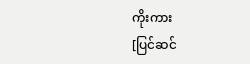ကိုးကား
[ပြင်ဆင်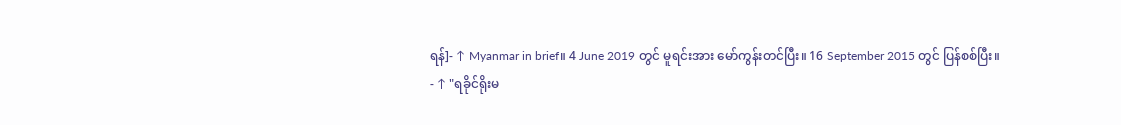ရန်]- ↑ Myanmar in brief။ 4 June 2019 တွင် မူရင်းအား မော်ကွန်းတင်ပြီး။ 16 September 2015 တွင် ပြန်စစ်ပြီး။
- ↑ "ရခိုင်ရိုးမ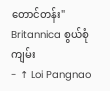တောင်တန်း" Britannica စွယ်စုံကျမ်း
- ↑ Loi Pangnao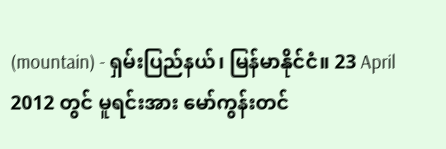(mountain) - ရှမ်းပြည်နယ်၊ မြန်မာနိုင်ငံ။ 23 April 2012 တွင် မူရင်းအား မော်ကွန်းတင်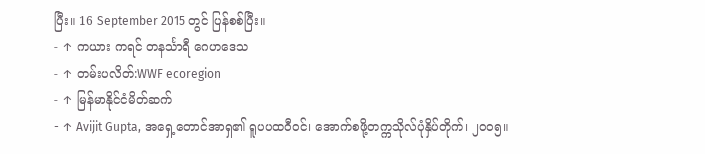ပြီး။ 16 September 2015 တွင် ပြန်စစ်ပြီး။
- ↑ ကယား ကရင် တနင်္သာရီ ဂေဟဒေသ
- ↑ တမ်းပလိတ်:WWF ecoregion
- ↑ မြန်မာနိုင်ငံမိတ်ဆက်
- ↑ Avijit Gupta, အရှေ့တောင်အာရှ၏ ရူပပထဝီဝင်၊ အောက်စဖို့တက္ကသိုလ်ပုံနှိပ်တိုက်၊ ၂၀၀၅။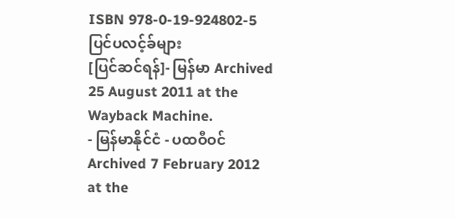ISBN 978-0-19-924802-5
ပြင်ပလင့်ခ်များ
[ပြင်ဆင်ရန်]- မြန်မာ Archived 25 August 2011 at the Wayback Machine.
- မြန်မာနိုင်ငံ - ပထဝီဝင် Archived 7 February 2012 at the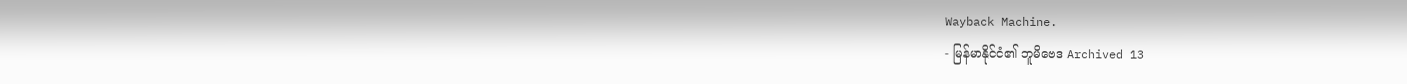Wayback Machine.
- မြန်မာနိုင်ငံ၏ ဘူမိဗေဒ Archived 13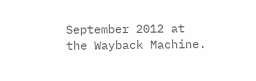September 2012 at the Wayback Machine.